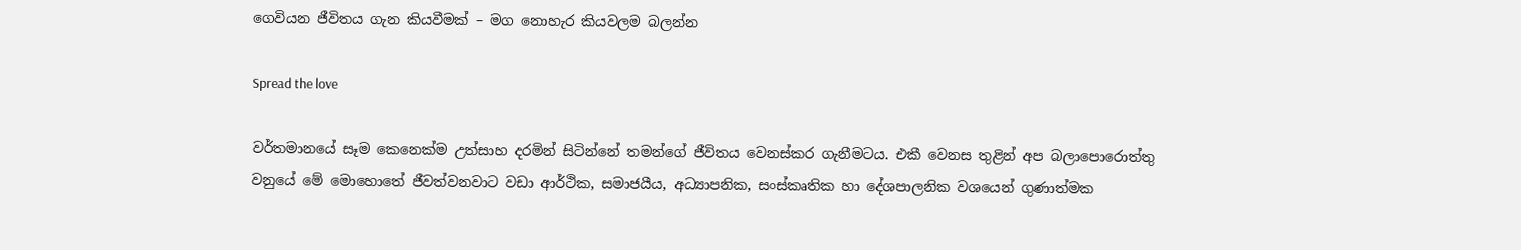ගෙවියන ජීවිතය ගැන කියවීමක් – මග නොහැර කියවලම බලන්න

Spread the love

වර්තමානයේ සෑම කෙනෙක්ම උත්සාහ දරමින් සිටින්නේ තමන්ගේ ජීවිතය වෙනස්කර ගැනීමටය. එකී වෙනස තුළින් අප බලාපොරොත්තු වනුයේ මේ මොහොතේ ජීවත්වනවාට වඩා ආර්ථික, සමාජයීය, අධ්‍යාපනික, සංස්කෘතික හා දේශපාලනික වශයෙන් ගුණාත්මක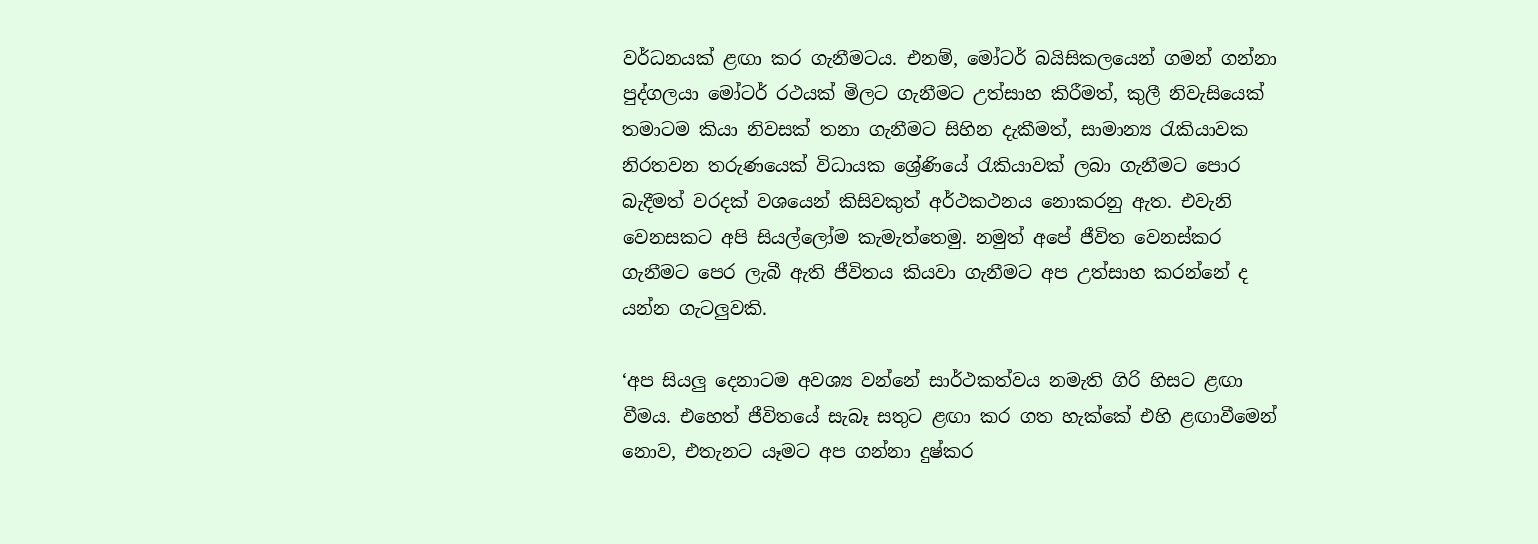වර්ධනයක් ළඟා කර ගැනීමටය. එනම්, මෝටර් බයිසිකලයෙන් ගමන් ගන්නා පුද්ගලයා මෝටර් රථයක් මිලට ගැනීමට උත්සාහ කිරීමත්, කුලී නිවැසියෙක් තමාටම කියා නිවසක් තනා ගැනීමට සිහින දැකීමත්, සාමාන්‍ය රැකියාවක නිරතවන තරුණයෙක් විධායක ශ්‍රේණියේ රැකියාවක් ලබා ගැනීමට පොර බැදීමත් වරදක් වශයෙන් කිසිවකුත් අර්ථකථනය නොකරනු ඇත. එවැනි වෙනසකට අපි සියල්ලෝම කැමැත්තෙමු. නමුත් අපේ ජීවිත වෙනස්කර ගැනීමට පෙර ලැබී ඇති ජීවිතය කියවා ගැනීමට අප උත්සාහ කරන්නේ ද යන්න ගැටලුවකි.

‘අප සියලු දෙනාටම අවශ්‍ය වන්නේ සාර්ථකත්වය නමැති ගිරි හිසට ළඟා වීමය. එහෙත් ජීවිතයේ සැබෑ සතුට ළඟා කර ගත හැක්කේ එහි ළඟාවීමෙන් නොව, එතැනට යෑමට අප ගන්නා දුෂ්කර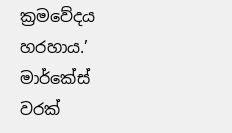ක්‍රමවේදය හරහාය.’ මාර්කේස් වරක්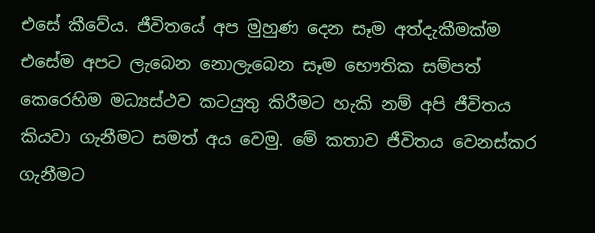එසේ කීවේය. ජීවිතයේ අප මුහුණ දෙන සෑම අත්දැකීමක්ම එසේම අපට ලැබෙන නොලැබෙන සෑම භෞතික සම්පත් කෙරෙහිම මධ්‍යස්ථව කටයුතු කිරීමට හැකි නම් අපි ජීවිතය කියවා ගැනීමට සමත් අය වෙමු. මේ කතාව ජීවිතය වෙනස්කර ගැනීමට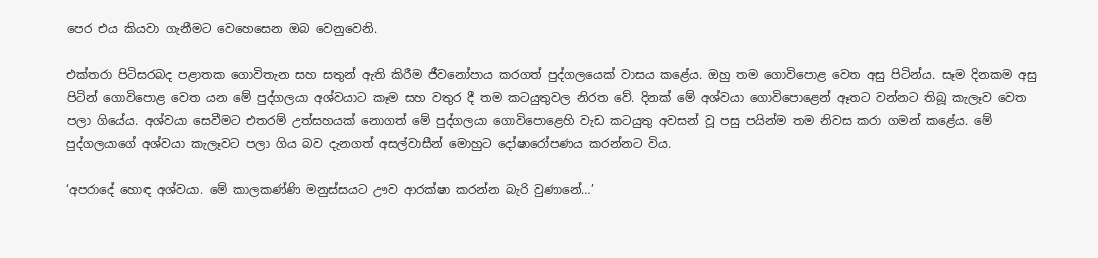පෙර එය කියවා ගැනීමට වෙහෙසෙන ඔබ වෙනුවෙනි.

එක්තරා පිටිසරබද පළාතක ගොවිතැන සහ සතුන් ඇති කිරීම ජීවනෝපාය කරගත් පුද්ගලයෙක් වාසය කළේය. ඔහු තම ගොවිපොළ වෙත අසු පිටින්ය. සෑම දිනකම අසු පිටින් ගොවිපොළ වෙත යන මේ පුද්ගලයා අශ්වයාට කෑම සහ වතුර දී තම කටයුතුවල නිරත වේ. දිනක් මේ අශ්වයා ගොවිපොළෙන් ඈතට වන්නට තිබූ කැලෑව වෙත පලා ගියේය. අශ්වයා සෙවීමට එතරම් උත්සහයක් නොගත් මේ පුද්ගලයා ගොවිපොළෙහි වැඩ කටයුතු අවසන් වූ පසු පයින්ම තම නිවස කරා ගමන් කළේය. මේ පුද්ගලයාගේ අශ්වයා කැලෑවට පලා ගිය බව දැනගත් අසල්වාසීන් මොහුට දෝෂාරෝපණය කරන්නට විය.

‘අපරාදේ හොඳ අශ්වයා. මේ කාලකණ්ණි මනුස්සයට ඌව ආරක්ෂා කරන්න බැරි වුණානේ…’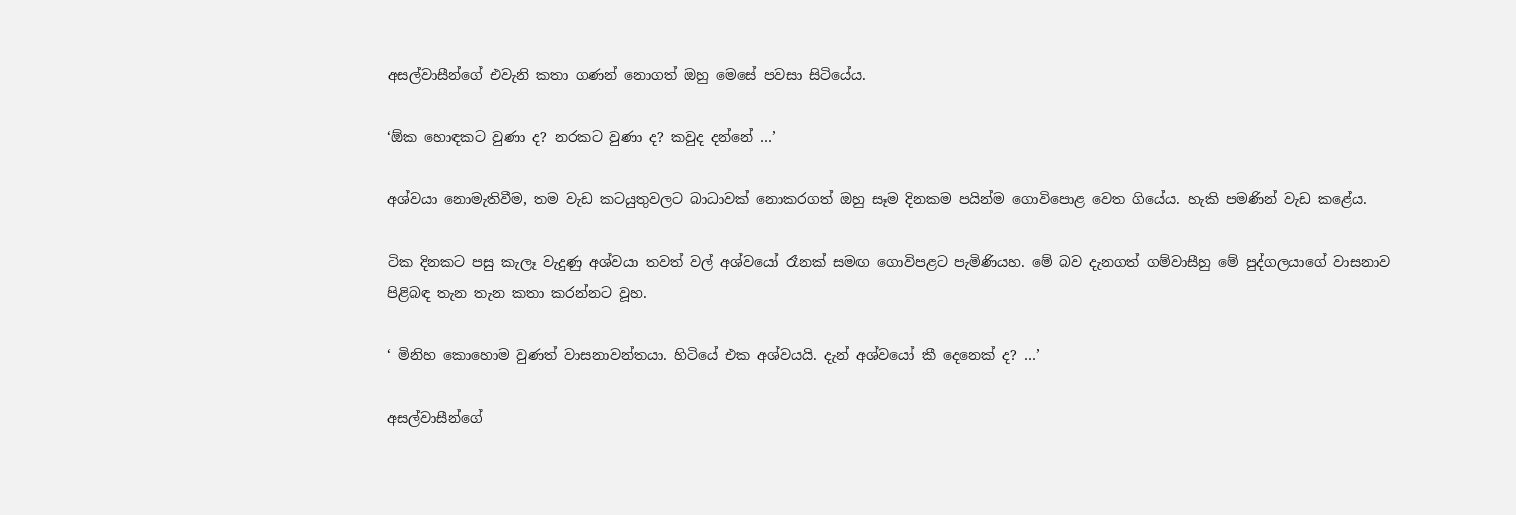අසල්වාසීන්ගේ එවැනි කතා ගණන් නොගත් ඔහු මෙසේ පවසා සිටියේය.

‘ඕක හොඳකට වුණා ද? නරකට වුණා ද? කවුද දන්නේ …’

අශ්වයා නොමැතිවීම, තම වැඩ කටයුතුවලට බාධාවක් නොකරගත් ඔහු සෑම දිනකම පයින්ම ගොවිපොළ වෙත ගියේය. හැකි පමණින් වැඩ කළේය.

ටික දිනකට පසු කැලෑ වැදුණු අශ්වයා තවත් වල් අශ්වයෝ රෑනක් සමඟ ගොවිපළට පැමිණියහ. මේ බව දැනගත් ගම්වාසීහු මේ පුද්ගලයාගේ වාසනාව පිළිබඳ තැන තැන කතා කරන්නට වූහ.

‘ මිනිහ කොහොම වුණත් වාසනාවන්තයා. හිටියේ එක අශ්වයයි. දැන් අශ්වයෝ කී දෙනෙක් ද? …’

අසල්වාසීන්ගේ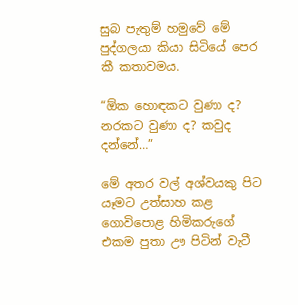සුබ පැතුම් හමුවේ මේ පුද්ගලයා කියා සිටියේ පෙර කී කතාවමය.

“ඕක හොඳකට වුණා ද? නරකට වුණා ද? කවුද දන්නේ…”

මේ අතර වල් අශ්වයකු පිට යෑමට උත්සාහ කළ ගොවිපොළ හිමිකරුගේ එකම පුතා ඌ පිටින් වැටී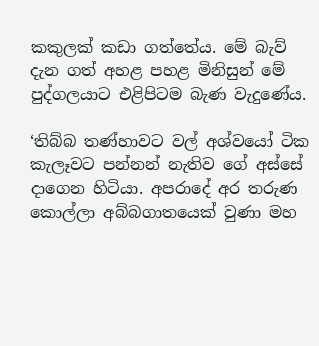කකුලක් කඩා ගත්තේය. මේ බැව් දැන ගත් අහළ පහළ මිනිසුන් මේ පුද්ගලයාට එළිපිටම බැණ වැදුණේය.

‘තිබ්බ තණ්හාවට වල් අශ්වයෝ ටික කැලෑවට පන්නන් නැතිව ගේ අස්සේ දාගෙන හිටියා. අපරාදේ අර තරුණ කොල්ලා අබ්බගාතයෙක් වුණා මහ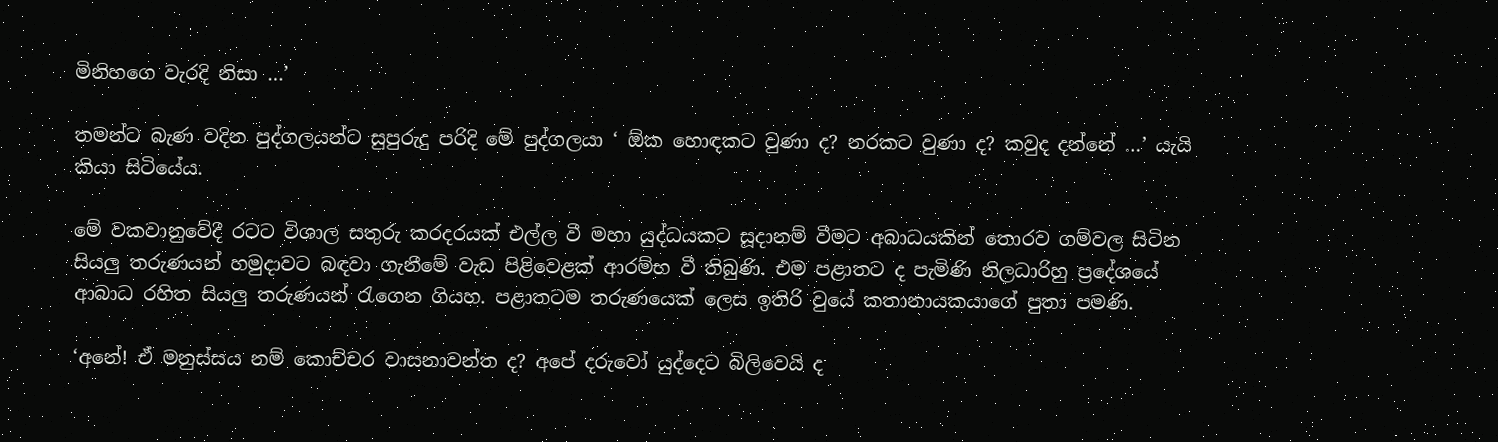මිනිහගෙ වැරදි නිසා …’

තමන්ට බැණ වදින පුද්ගලයන්ට සුපුරුදු පරිදි මේ පුද්ගලයා ‘ ඕක හොඳකට වුණා ද? නරකට වුණා ද? කවුද දන්නේ …’ යැයි කියා සිටියේය.

මේ වකවානුවේදී රටට විශාල සතුරු කරදරයක් එල්ල වී මහා යුද්ධයකට සූදානම් වීමට අබාධයකින් තොරව ගම්වල සිටින සියලු තරුණයන් හමුදාවට බඳවා ගැනීමේ වැඩ පිළිවෙළක් ආරම්භ වී තිබුණි. එම පළාතට ද පැමිණි නිලධාරිහු ප්‍රදේශයේ ආබාධ රහිත සියලු තරුණයන් රැගෙන ගියහ. පළාතටම තරුණයෙක් ලෙස ඉතිරි වුයේ කතානායකයාගේ පුතා පමණි.

‘අනේ! ඒ මනුස්සය නම් කොච්චර වාසනාවන්ත ද? අපේ දරුවෝ යුද්දෙට බිලිවෙයි ද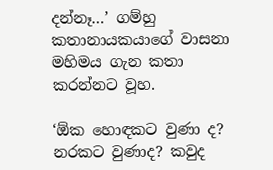දන්නෑ…’ ගම්හු කතානායකයාගේ වාසනා මහිමය ගැන කතා කරන්නට වූහ.

‘ඕක හොඳකට වුණා ද? නරකට වුණාද? කවුද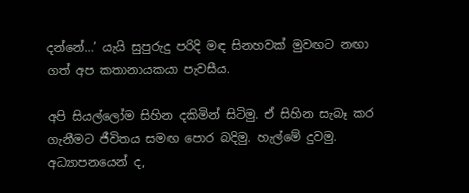දන්නේ…’ යැයි සුපුරුදු පරිදි මඳ සිනහවක් මුවඟට නඟා ගත් අප කතානායකයා පැවසීය.

අපි සියල්ලෝම සිහින දකිමින් සිටිමු. ඒ සිහින සැබෑ කර ගැනීමට ජීවිතය සමඟ පොර බදිමු. හැල්මේ දුවමු. අධ්‍යාපනයෙන් ද,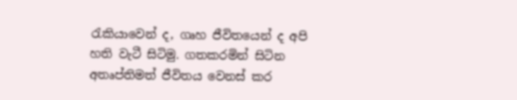රැකියාවෙන් ද, ගෘහ ජීවිතයෙන් ද අපි හති වැටී සිටිමු. ගතකරමින් සිටින අතෘප්තිමත් ජීවිතය වෙනස් කර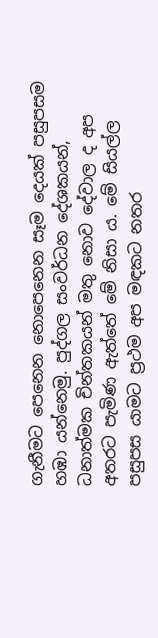ගැනීමට පෙනෙන නොපෙනෙන සෑම දෙයක් පසුපසම හඹා යන්නෙමු. පුද්ගල සංවර්ධන දේශකයන්, ධනාත්මක චින්තකයන් මතු නොව දේවාල ද අප අතරට පැමිණ ඇත්තේ මේ නිසා ය. මේ සියල්ල පසුපස යාමට ප්‍රථම අප මඳකට නතර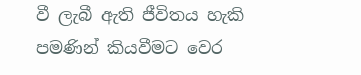වී ලැබී ඇති ජීවිතය හැකි පමණින් කියවීමට වෙර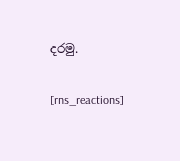දරමු.

[rns_reactions]